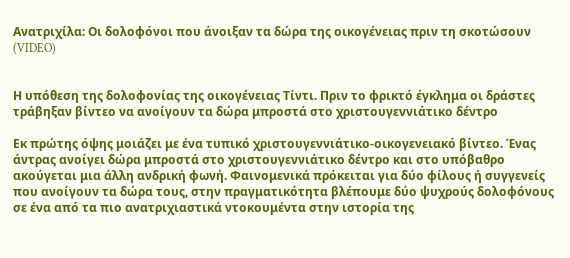Ανατριχίλα: Οι δολοφόνοι που άνοιξαν τα δώρα της οικογένειας πριν τη σκοτώσουν (VIDEO)


Η υπόθεση της δολοφονίας της οικογένειας Τίντι. Πριν το φρικτό έγκλημα οι δράστες τράβηξαν βίντεο να ανοίγουν τα δώρα μπροστά στο χριστουγεννιάτικο δέντρο

Εκ πρώτης όψης μοιάζει με ένα τυπικό χριστουγεννιάτικο-οικογενειακό βίντεο. Ένας άντρας ανοίγει δώρα μπροστά στο χριστουγεννιάτικο δέντρο και στο υπόβαθρο ακούγεται μια άλλη ανδρική φωνή. Φαινομενικά πρόκειται για δύο φίλους ή συγγενείς που ανοίγουν τα δώρα τους, στην πραγματικότητα βλέπουμε δύο ψυχρούς δολοφόνους σε ένα από τα πιο ανατριχιαστικά ντοκουμέντα στην ιστορία της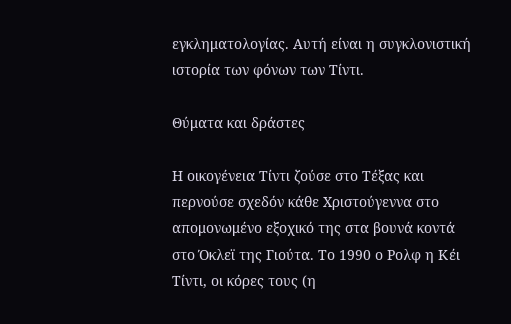εγκληματολογίας. Αυτή είναι η συγκλονιστική ιστορία των φόνων των Τίντι.

Θύματα και δράστες

Η οικογένεια Τίντι ζούσε στο Τέξας και περνούσε σχεδόν κάθε Χριστούγεννα στο απομονωμένο εξοχικό της στα βουνά κοντά στο Όκλεϊ της Γιούτα. Το 1990 ο Ρολφ η Κέι Τίντι, οι κόρες τους (η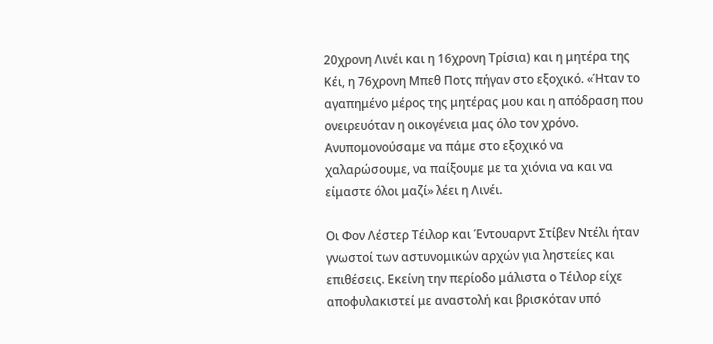20χρονη Λινέι και η 16χρονη Τρίσια) και η μητέρα της Κέι, η 76χρονη Μπεθ Ποτς πήγαν στο εξοχικό. «Ήταν το αγαπημένο μέρος της μητέρας μου και η απόδραση που ονειρευόταν η οικογένεια μας όλο τον χρόνο. Ανυπομονούσαμε να πάμε στο εξοχικό να χαλαρώσουμε, να παίξουμε με τα χιόνια να και να είμαστε όλοι μαζί» λέει η Λινέι.

Οι Φον Λέστερ Τέιλορ και Έντουαρντ Στίβεν Ντέλι ήταν γνωστοί των αστυνομικών αρχών για ληστείες και επιθέσεις. Εκείνη την περίοδο μάλιστα ο Τέιλορ είχε αποφυλακιστεί με αναστολή και βρισκόταν υπό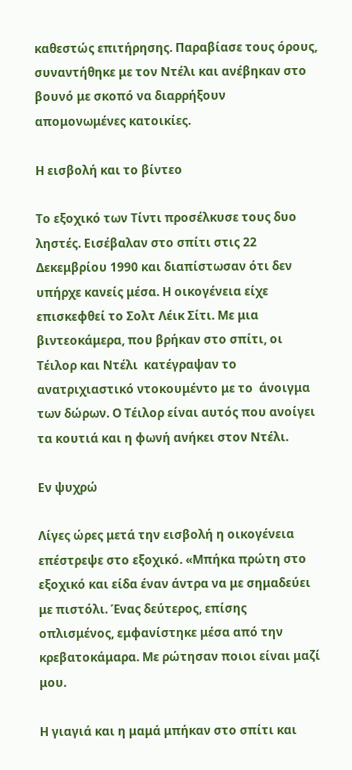καθεστώς επιτήρησης. Παραβίασε τους όρους, συναντήθηκε με τον Ντέλι και ανέβηκαν στο βουνό με σκοπό να διαρρήξουν απομονωμένες κατοικίες.

Η εισβολή και το βίντεο

Το εξοχικό των Τίντι προσέλκυσε τους δυο ληστές. Εισέβαλαν στο σπίτι στις 22 Δεκεμβρίου 1990 και διαπίστωσαν ότι δεν υπήρχε κανείς μέσα. Η οικογένεια είχε επισκεφθεί το Σολτ Λέικ Σίτι. Με μια βιντεοκάμερα, που βρήκαν στο σπίτι, οι Τέιλορ και Ντέλι  κατέγραψαν το ανατριχιαστικό ντοκουμέντο με το  άνοιγμα των δώρων. Ο Τέιλορ είναι αυτός που ανοίγει τα κουτιά και η φωνή ανήκει στον Ντέλι.

Εν ψυχρώ

Λίγες ώρες μετά την εισβολή η οικογένεια επέστρεψε στο εξοχικό. «Μπήκα πρώτη στο εξοχικό και είδα έναν άντρα να με σημαδεύει με πιστόλι. Ένας δεύτερος, επίσης οπλισμένος, εμφανίστηκε μέσα από την κρεβατοκάμαρα. Με ρώτησαν ποιοι είναι μαζί μου.

Η γιαγιά και η μαμά μπήκαν στο σπίτι και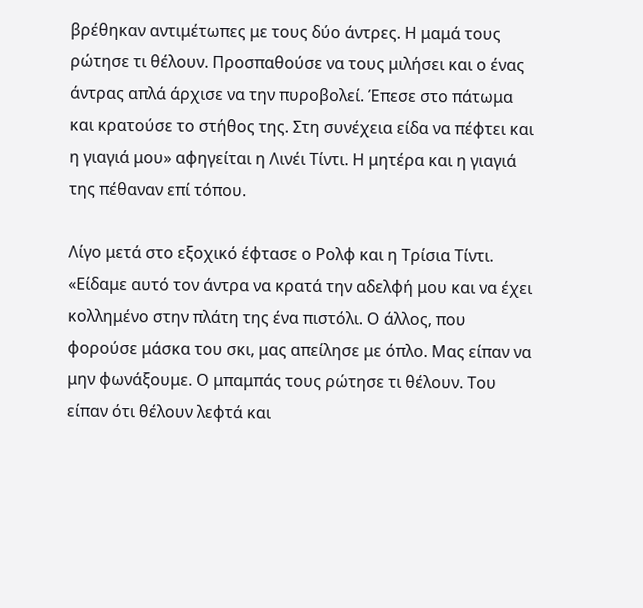βρέθηκαν αντιμέτωπες με τους δύο άντρες. Η μαμά τους ρώτησε τι θέλουν. Προσπαθούσε να τους μιλήσει και ο ένας άντρας απλά άρχισε να την πυροβολεί. Έπεσε στο πάτωμα και κρατούσε το στήθος της. Στη συνέχεια είδα να πέφτει και η γιαγιά μου» αφηγείται η Λινέι Τίντι. Η μητέρα και η γιαγιά της πέθαναν επί τόπου.

Λίγο μετά στο εξοχικό έφτασε ο Ρολφ και η Τρίσια Τίντι. «Είδαμε αυτό τον άντρα να κρατά την αδελφή μου και να έχει κολλημένο στην πλάτη της ένα πιστόλι. Ο άλλος, που φορούσε μάσκα του σκι, μας απείλησε με όπλο. Μας είπαν να μην φωνάξουμε. Ο μπαμπάς τους ρώτησε τι θέλουν. Του είπαν ότι θέλουν λεφτά και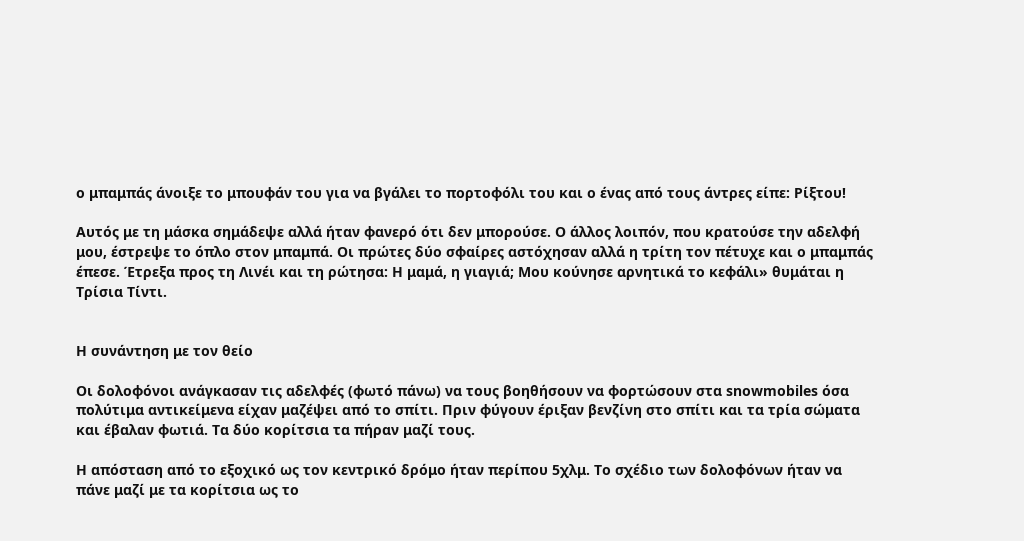ο μπαμπάς άνοιξε το μπουφάν του για να βγάλει το πορτοφόλι του και ο ένας από τους άντρες είπε: Ρίξτου!

Αυτός με τη μάσκα σημάδεψε αλλά ήταν φανερό ότι δεν μπορούσε. Ο άλλος λοιπόν, που κρατούσε την αδελφή μου, έστρεψε το όπλο στον μπαμπά. Οι πρώτες δύο σφαίρες αστόχησαν αλλά η τρίτη τον πέτυχε και ο μπαμπάς έπεσε. Έτρεξα προς τη Λινέι και τη ρώτησα: Η μαμά, η γιαγιά; Μου κούνησε αρνητικά το κεφάλι» θυμάται η Τρίσια Τίντι.


Η συνάντηση με τον θείο

Οι δολοφόνοι ανάγκασαν τις αδελφές (φωτό πάνω) να τους βοηθήσουν να φορτώσουν στα snowmobiles όσα πολύτιμα αντικείμενα είχαν μαζέψει από το σπίτι. Πριν φύγουν έριξαν βενζίνη στο σπίτι και τα τρία σώματα και έβαλαν φωτιά. Τα δύο κορίτσια τα πήραν μαζί τους.

Η απόσταση από το εξοχικό ως τον κεντρικό δρόμο ήταν περίπου 5χλμ. Το σχέδιο των δολοφόνων ήταν να πάνε μαζί με τα κορίτσια ως το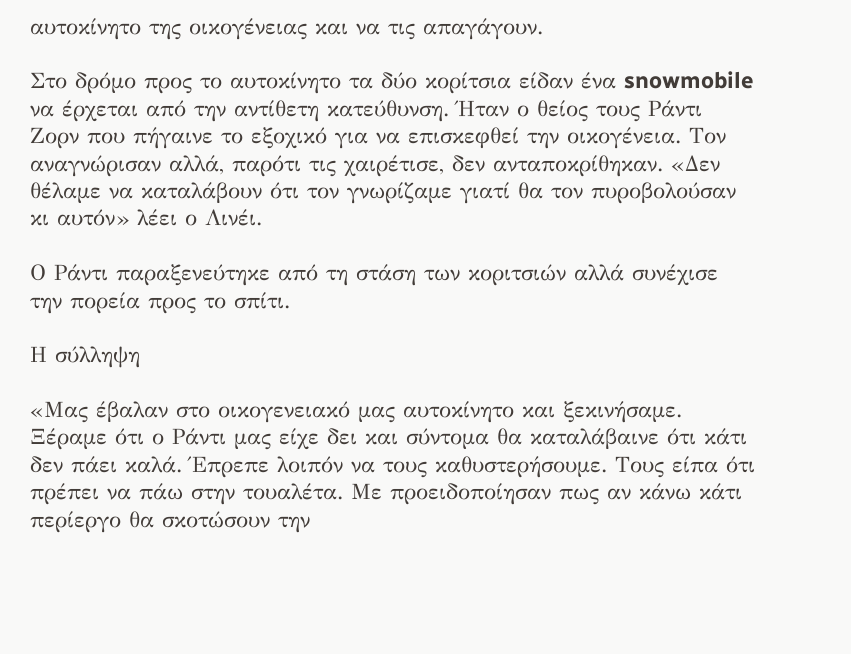αυτοκίνητο της οικογένειας και να τις απαγάγουν.

Στο δρόμο προς το αυτοκίνητο τα δύο κορίτσια είδαν ένα snowmobile να έρχεται από την αντίθετη κατεύθυνση. Ήταν ο θείος τους Ράντι Ζορν που πήγαινε το εξοχικό για να επισκεφθεί την οικογένεια. Τον αναγνώρισαν αλλά, παρότι τις χαιρέτισε, δεν ανταποκρίθηκαν. «Δεν θέλαμε να καταλάβουν ότι τον γνωρίζαμε γιατί θα τον πυροβολούσαν κι αυτόν» λέει ο Λινέι.

Ο Ράντι παραξενεύτηκε από τη στάση των κοριτσιών αλλά συνέχισε την πορεία προς το σπίτι.

Η σύλληψη

«Μας έβαλαν στο οικογενειακό μας αυτοκίνητο και ξεκινήσαμε. Ξέραμε ότι ο Ράντι μας είχε δει και σύντομα θα καταλάβαινε ότι κάτι δεν πάει καλά. Έπρεπε λοιπόν να τους καθυστερήσουμε. Τους είπα ότι πρέπει να πάω στην τουαλέτα. Με προειδοποίησαν πως αν κάνω κάτι περίεργο θα σκοτώσουν την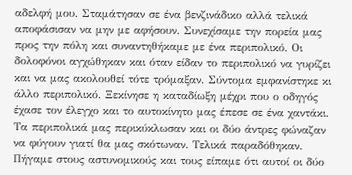αδελφή μου. Σταμάτησαν σε ένα βενζινάδικο αλλά τελικά αποφάσισαν να μην με αφήσουν. Συνεχίσαμε την πορεία μας προς την πόλη και συναντηθήκαμε με ένα περιπολικό. Οι δολοφόνοι αγχώθηκαν και όταν είδαν το περιπολικό να γυρίζει και να μας ακολουθεί τότε τρόμαξαν. Σύντομα εμφανίστηκε κι άλλο περιπολικό. Ξεκίνησε η καταδίωξη μέχρι που ο οδηγός έχασε τον έλεγχο και το αυτοκίνητο μας έπεσε σε ένα χαντάκι. Τα περιπολικά μας περικύκλωσαν και οι δύο άντρες φώναζαν να φύγουν γιατί θα μας σκότωναν. Τελικά παραδόθηκαν. Πήγαμε στους αστυνομικούς και τους είπαμε ότι αυτοί οι δύο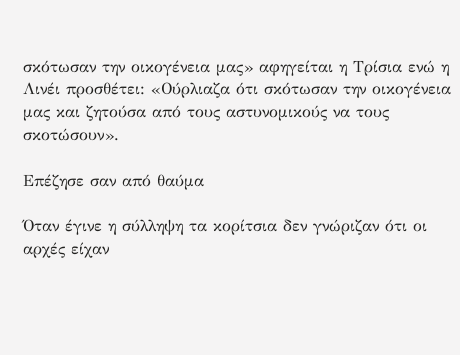σκότωσαν την οικογένεια μας» αφηγείται η Τρίσια ενώ η Λινέι προσθέτει: «Ούρλιαζα ότι σκότωσαν την οικογένεια μας και ζητούσα από τους αστυνομικούς να τους σκοτώσουν».

Επέζησε σαν από θαύμα

Όταν έγινε η σύλληψη τα κορίτσια δεν γνώριζαν ότι οι αρχές είχαν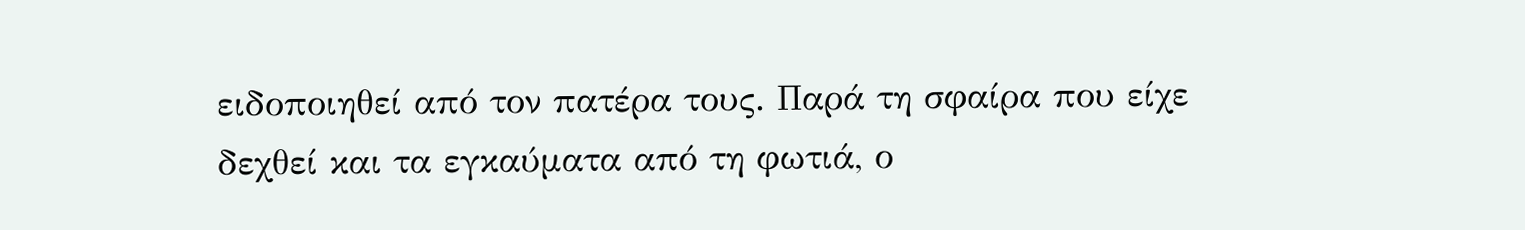ειδοποιηθεί από τον πατέρα τους. Παρά τη σφαίρα που είχε δεχθεί και τα εγκαύματα από τη φωτιά, ο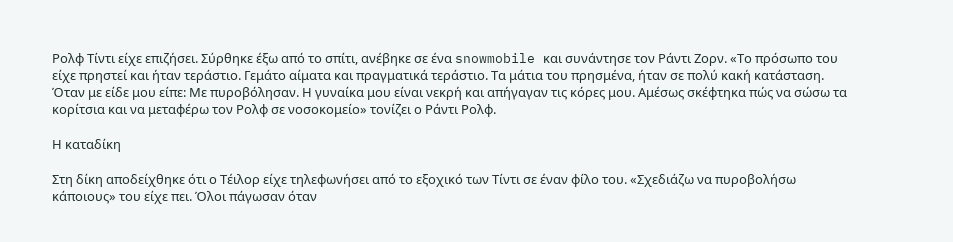Ρολφ Τίντι είχε επιζήσει. Σύρθηκε έξω από το σπίτι, ανέβηκε σε ένα snowmobile και συνάντησε τον Ράντι Ζορν. «Το πρόσωπο του είχε πρηστεί και ήταν τεράστιο. Γεμάτο αίματα και πραγματικά τεράστιο. Τα μάτια του πρησμένα, ήταν σε πολύ κακή κατάσταση. Όταν με είδε μου είπε: Με πυροβόλησαν. Η γυναίκα μου είναι νεκρή και απήγαγαν τις κόρες μου. Αμέσως σκέφτηκα πώς να σώσω τα κορίτσια και να μεταφέρω τον Ρολφ σε νοσοκομείο» τονίζει ο Ράντι Ρολφ.

Η καταδίκη

Στη δίκη αποδείχθηκε ότι ο Τέιλορ είχε τηλεφωνήσει από το εξοχικό των Τίντι σε έναν φίλο του. «Σχεδιάζω να πυροβολήσω κάποιους» του είχε πει. Όλοι πάγωσαν όταν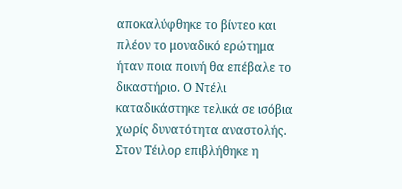αποκαλύφθηκε το βίντεο και πλέον το μοναδικό ερώτημα ήταν ποια ποινή θα επέβαλε το δικαστήριο. Ο Ντέλι καταδικάστηκε τελικά σε ισόβια χωρίς δυνατότητα αναστολής. Στον Τέιλορ επιβλήθηκε η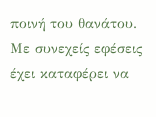ποινή του θανάτου. Με συνεχείς εφέσεις έχει καταφέρει να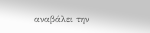αναβάλει την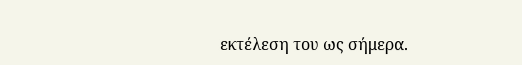εκτέλεση του ως σήμερα.